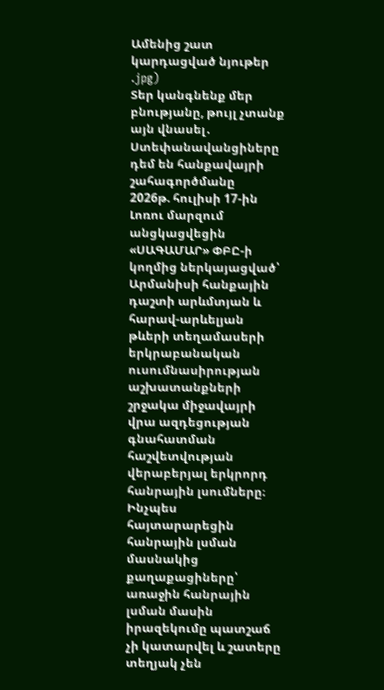Ամենից շատ կարդացված նյութեր
.jpg)
Տեր կանգնենք մեր բնությանը, թույլ չտանք այն վնասել․ Ստեփանավանցիները դեմ են հանքավայրի շահագործմանը
2026թ. հուլիսի 17-ին Լոռու մարզում անցկացվեցին «ՍԱԳԱՄԱՐ» ՓԲԸ-ի կողմից ներկայացված՝ Արմանիսի հանքային դաշտի արևմտյան և հարավ-արևելյան թևերի տեղամասերի երկրաբանական ուսումնասիրության աշխատանքների շրջակա միջավայրի վրա ազդեցության գնահատման հաշվետվության վերաբերյալ երկրորդ հանրային լսումները։ Ինչպես հայտարարեցին հանրային լսման մասնակից քաղաքացիները՝ առաջին հանրային լսման մասին իրազեկումը պատշաճ չի կատարվել և շատերը տեղյակ չեն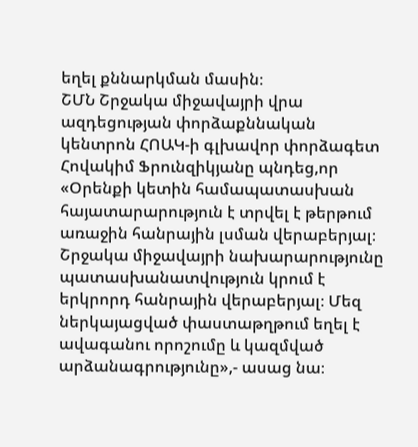եղել քննարկման մասին։
ՇՄՆ Շրջակա միջավայրի վրա ազդեցության փորձաքննական կենտրոն ՀՈԱԿ-ի գլխավոր փորձագետ Հովակիմ Ֆրունզիկյանը պնդեց,որ
«Օրենքի կետին համապատասխան հայատարարություն է տրվել է թերթում առաջին հանրային լսման վերաբերյալ։ Շրջակա միջավայրի նախարարությունը պատասխանատվություն կրում է երկրորդ հանրային վերաբերյալ։ Մեզ ներկայացված փաստաթղթում եղել է ավագանու որոշումը և կազմված արձանագրությունը»,- ասաց նա։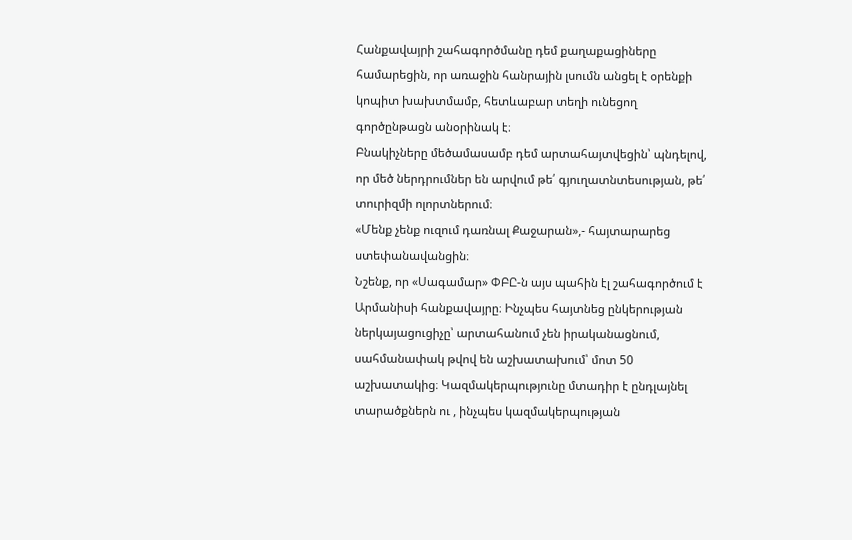Հանքավայրի շահագործմանը դեմ քաղաքացիները համարեցին, որ առաջին հանրային լսումն անցել է օրենքի կոպիտ խախտմամբ, հետևաբար տեղի ունեցող գործընթացն անօրինակ է։
Բնակիչները մեծամասամբ դեմ արտահայտվեցին՝ պնդելով, որ մեծ ներդրումներ են արվում թե՛ գյուղատնտեսության, թե՛ տուրիզմի ոլորտներում։
«Մենք չենք ուզում դառնալ Քաջարան»,- հայտարարեց ստեփանավանցին։
Նշենք, որ «Սագամար» ՓԲԸ-ն այս պահին էլ շահագործում է Արմանիսի հանքավայրը։ Ինչպես հայտնեց ընկերության ներկայացուցիչը՝ արտահանում չեն իրականացնում, սահմանափակ թվով են աշխատախում՝ մոտ 50 աշխատակից։ Կազմակերպությունը մտադիր է ընդլայնել տարածքներն ու , ինչպես կազմակերպության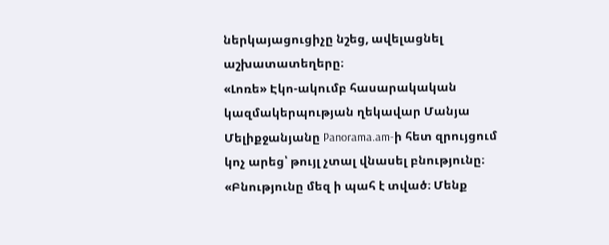ներկայացուցիչը նշեց, ավելացնել աշխատատեղերը։
«Լոռե» Էկո-ակումբ հասարակական կազմակերպության ղեկավար Մանյա Մելիքջանյանը Panorama.am-ի հետ զրույցում կոչ արեց՝ թույլ չտալ վնասել բնությունը։
«Բնությունը մեզ ի պահ է տված։ Մենք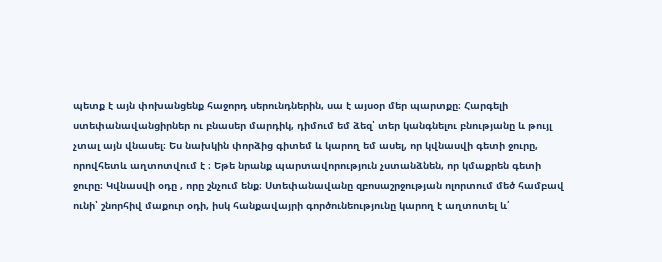պետք է այն փոխանցենք հաջորդ սերունդներին, սա է այսօր մեր պարտքը։ Հարգելի ստեփանավանցիրներ ու բնասեր մարդիկ, դիմում եմ ձեզ՝ տեր կանգնելու բնությանը և թույլ չտալ այն վնասել։ Ես նախկին փորձից գիտեմ և կարող եմ ասել, որ կվնասվի գետի ջուրը, որովհետև աղտոտվում է ։ Եթե նրանք պարտավորություն չստանձնեն, որ կմաքրեն գետի ջուրը։ Կվնասվի օդը , որը շնչում ենք։ Ստեփանավանը զբոսաշրջության ոլորտում մեծ համբավ ունի՝ շնորհիվ մաքուր օդի, իսկ հանքավայրի գործունեությունը կարող է աղտոտել և՛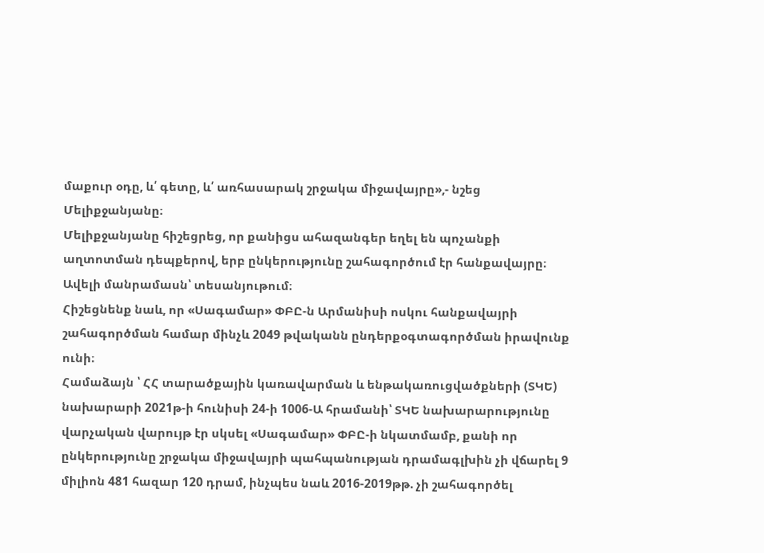մաքուր օդը, և՛ գետը, և՛ առհասարակ շրջակա միջավայրը»,- նշեց Մելիքջանյանը։
Մելիքջանյանը հիշեցրեց, որ քանիցս ահազանգեր եղել են պոչանքի աղտոտման դեպքերով, երբ ընկերությունը շահագործում էր հանքավայրը։
Ավելի մանրամասն՝ տեսանյութում։
Հիշեցնենք նաև, որ «Սագամար» ՓԲԸ-ն Արմանիսի ոսկու հանքավայրի շահագործման համար մինչև 2049 թվականն ընդերքօգտագործման իրավունք ունի։
Համաձայն ՝ ՀՀ տարածքային կառավարման և ենթակառուցվածքների (ՏԿԵ) նախարարի 2021թ-ի հունիսի 24-ի 1006-Ա հրամանի՝ ՏԿԵ նախարարությունը վարչական վարույթ էր սկսել «Սագամար» ՓԲԸ-ի նկատմամբ, քանի որ ընկերությունը շրջակա միջավայրի պահպանության դրամագլխին չի վճարել 9 միլիոն 481 հազար 120 դրամ, ինչպես նաև 2016-2019թթ. չի շահագործել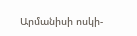Արմանիսի ոսկի-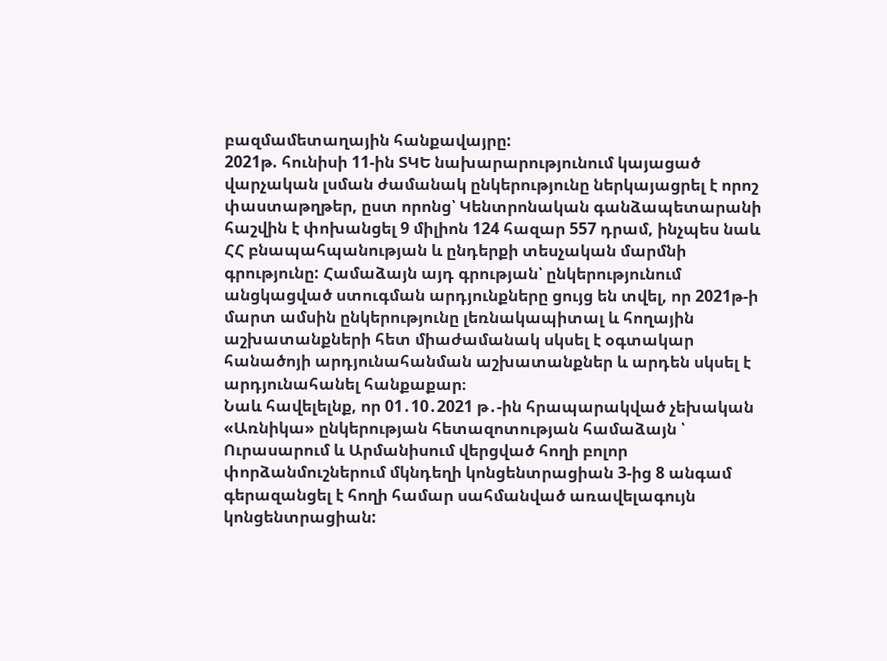բազմամետաղային հանքավայրը:
2021թ. հունիսի 11-ին ՏԿԵ նախարարությունում կայացած վարչական լսման ժամանակ ընկերությունը ներկայացրել է որոշ փաստաթղթեր, ըստ որոնց՝ Կենտրոնական գանձապետարանի հաշվին է փոխանցել 9 միլիոն 124 հազար 557 դրամ, ինչպես նաև ՀՀ բնապահպանության և ընդերքի տեսչական մարմնի գրությունը: Համաձայն այդ գրության՝ ընկերությունում անցկացված ստուգման արդյունքները ցույց են տվել, որ 2021թ-ի մարտ ամսին ընկերությունը լեռնակապիտալ և հողային աշխատանքների հետ միաժամանակ սկսել է օգտակար հանածոյի արդյունահանման աշխատանքներ և արդեն սկսել է արդյունահանել հանքաքար։
Նաև հավելելնք, որ 01․10․2021 թ․-ին հրապարակված չեխական «Առնիկա» ընկերության հետազոտության համաձայն ՝ Ուրասարում և Արմանիսում վերցված հողի բոլոր փորձանմուշներում մկնդեղի կոնցենտրացիան 3-ից 8 անգամ գերազանցել է հողի համար սահմանված առավելագույն կոնցենտրացիան: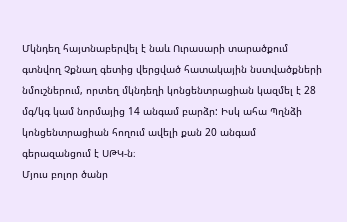Մկնդեղ հայտնաբերվել է նաև Ուրասարի տարածքում գտնվող Չքնաղ գետից վերցված հատակային նստվածքների նմուշներում, որտեղ մկնդեղի կոնցենտրացիան կազմել է 28 մգ/կգ կամ նորմայից 14 անգամ բարձր: Իսկ ահա Պղնձի կոնցենտրացիան հողում ավելի քան 20 անգամ գերազանցում է ՍԹԿ-ն։
Մյուս բոլոր ծանր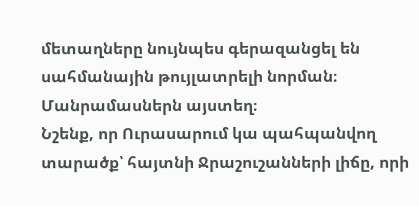մետաղները նույնպես գերազանցել են սահմանային թույլատրելի նորման։ Մանրամասներն այստեղ։
Նշենք, որ Ուրասարում կա պահպանվող տարածք՝ հայտնի Ջրաշուշանների լիճը, որի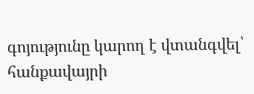գոյությունը կարող է վտանգվել՝ հանքավայրի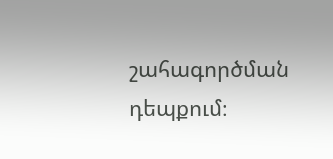շահագործման դեպքում։